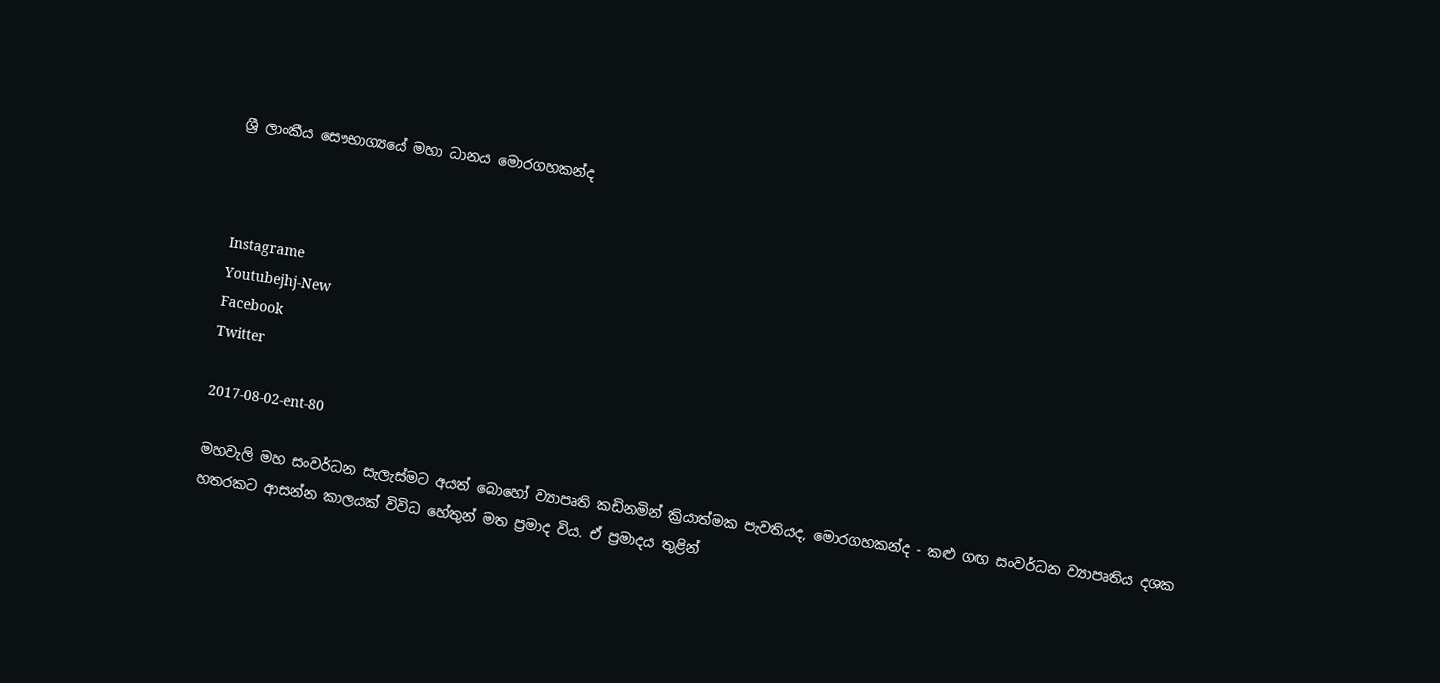ශ්‍රී ලාංකීය සෞභාග්‍යයේ මහා ධානය මොරගහකන්ද



Instagrame
Youtubejhj-New
Facebook
Twitter

2017-08-02-ent-80

මහවැලි මහ සංවර්ධන සැලැස්මට අයත් බොහෝ ව්‍යාපෘති කඩිනමින් ක්‍රියාත්මක පැවතියද, මොරගහකන්ද - කළු ගඟ සංවර්ධන ව්‍යාපෘතිය දශක හතරකට ආසන්න කාලයක් විවිධ හේතුන් මත ප්‍රමාද විය. ඒ ප්‍රමාදය තුළින්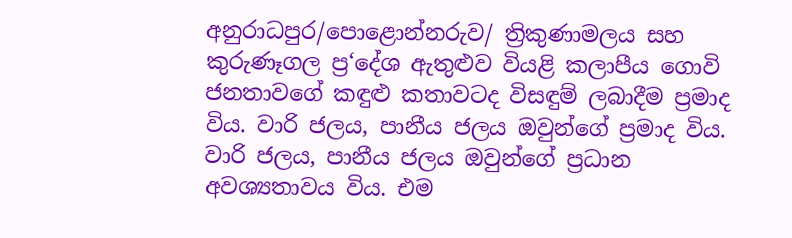අනුරාධපුර/පොළොන්නරුව/ ත්‍රිකුණාමලය සහ කුරුණෑගල ප්‍ර‘දේශ ඇතුළුව වියළි කලාපීය ගොවි ජනතාවගේ කඳුළු කතාවටද විසඳුම් ලබාදීම ප්‍රමාද විය. වාරි ජලය, පානීය ජලය ඔවුන්ගේ ප්‍රමාද විය. වාරි ජලය, පානීය ජලය ඔවුන්ගේ ප්‍රධාන අවශ්‍යතාවය විය. එම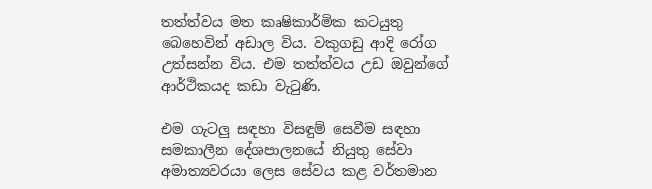තත්ත්වය මත කෘෂිකාර්මික කටයුතු බෙහෙවින් අඩාල විය. වකුගඩු ආදි රෝග උත්සන්න විය. එම තත්ත්වය උඩ ඔවුන්ගේ ආර්ථිකයද කඩා වැටුණි.

එම ගැටලු සඳහා විසඳුම් සෙවීම සඳහා සමකාලීන දේශපාලනයේ නියුතු සේවා අමාත්‍යවරයා ලෙස සේවය කළ වර්තමාන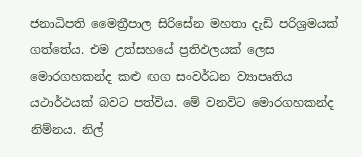ජනාධිපති මෛත්‍රීපාල සිරිසේන මහතා දැඩි පරිශ්‍රමයක් ගත්තේය. එම උත්සහයේ ප්‍රතිඵලයක් ලෙස මොරගහකන්ද කළු ඟග සංවර්ධන ව්‍යාපෘතිය යථාර්ථයක් බවට පත්විය. මේ වනවිට මොරගහකන්ද නිම්නය. නිල්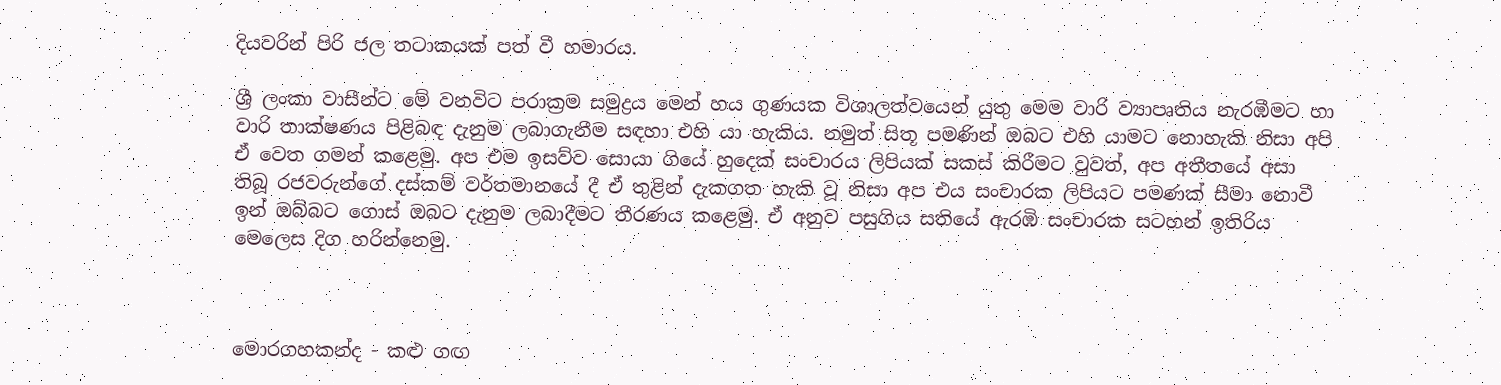දියවරින් පිරි ජල තටාකයක් පත් වී හමාරය.

ශ්‍රී ලංකා වාසීන්ට මේ වනවිට පරාක්‍රම සමුද්‍රය මෙන් හය ගුණයක විශාලත්වයෙන් යුතු මෙම වාරි ව්‍යාපෘතිය නැරඹීමට හා වාරි තාක්ෂණය පිළිබඳ දැනුම ලබාගැනීම සඳහා එහි යා හැකිය. නමුත් සිතූ පමණින් ඔබට එහි යාමට නොහැකි නිසා අපි ඒ වෙත ගමන් කළෙමු. අප එම ඉසව්ව සොයා ගියේ හුදෙක් සංචාරය ලිපියක් සකස් කිරීමට වුවත්, අප අතීතයේ අසා තිබූ රජවරුන්ගේ දස්කම් වර්තමානයේ දී ඒ තුළින් දැකගත හැකි වූ නිසා අප එය සංචාරක ලිපියට පමණක් සීමා නොවී ඉන් ඔබ්බට ගොස් ඔබට දැනුම ලබාදීමට තීරණය කළෙමු. ඒ අනුව පසුගිය සතියේ ඇරඹි සංචාරක සටහන් ඉතිරිය මෙලෙස දිග හරින්නෙමු.



මොරගහකන්ද - කළු ගඟ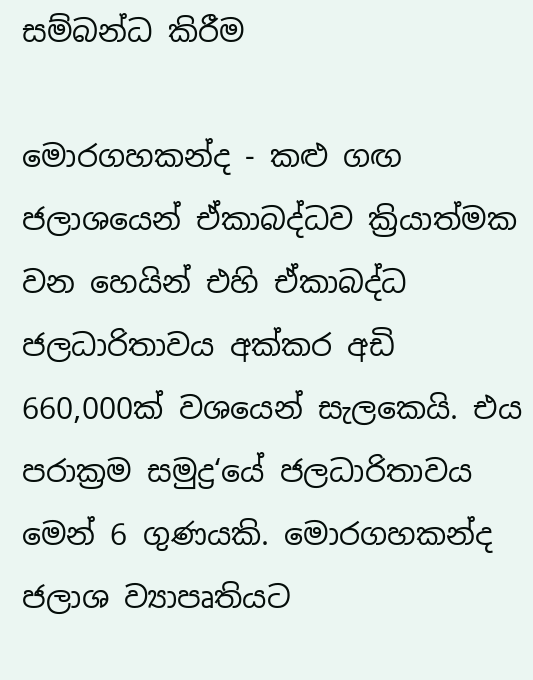සම්බන්ධ කිරීම

මොරගහකන්ද - කළු ගඟ ජලාශයෙන් ඒකාබද්ධව ක්‍රියාත්මක වන හෙයින් එහි ඒකාබද්ධ ජලධාරිතාවය අක්කර අඩි 660,000ක් වශයෙන් සැලකෙයි. එය පරාක්‍රම සමුද්‍ර‘යේ ජලධාරිතාවය මෙන් 6 ගුණයකි. මොරගහකන්ද ජලාශ ව්‍යාපෘතියට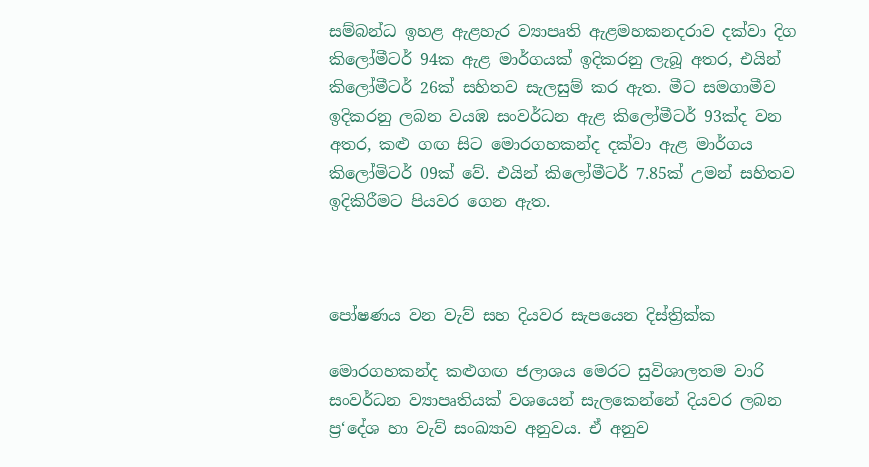සම්බන්ධ ඉහළ ඇළහැර ව්‍යාපෘති ඇළමහකනදරාව දක්වා දිග කිලෝමීටර් 94ක ඇළ මාර්ගයක් ඉදිකරනු ලැබූ අතර, එයින් කිලෝමීටර් 26ක් සහිතව සැලසුම් කර ඇත. මීට සමගාමීව ඉදිකරනු ලබන වයඹ සංවර්ධන ඇළ කිලෝමීටර් 93ක්ද වන අතර, කළු ගඟ සිට මොරගහකන්ද දක්වා ඇළ මාර්ගය කිලෝමිටර් 09ක් වේ. එයින් කිලෝමීටර් 7.85ක් උමන් සහිතව ඉදිකිරීමට පියවර ගෙන ඇත.



පෝෂණය වන වැව් සහ දියවර සැපයෙන දිස්ත්‍රික්ක

මොරගහකන්ද කළුගඟ ජලාශය මෙරට සුවිශාලතම වාරි සංවර්ධන ව්‍යාපෘතියක් වශයෙන් සැලකෙන්නේ දියවර ලබන ප්‍ර‘දේශ හා වැව් සංඛ්‍යාව අනුවය. ඒ අනුව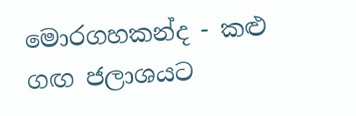මොරගහකන්ද - කළු ගඟ ජලාශයට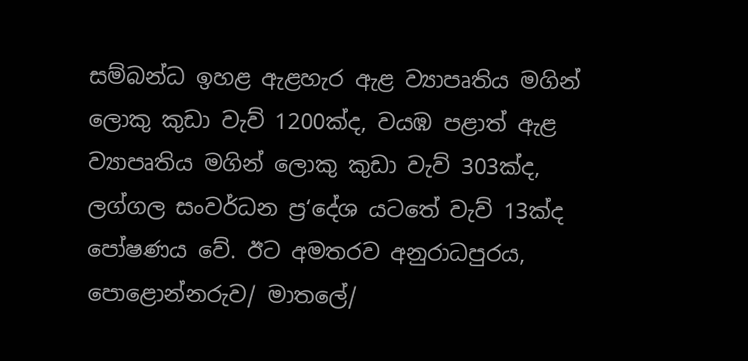සම්බන්ධ ඉහළ ඇළහැර ඇළ ව්‍යාපෘතිය මගින් ලොකු කුඩා වැව් 1200ක්ද, වයඹ පළාත් ඇළ ව්‍යාපෘතිය මගින් ලොකු කුඩා වැව් 303ක්ද, ලග්ගල සංවර්ධන ප්‍ර‘දේශ යටතේ වැව් 13ක්ද පෝෂණය වේ. ඊට අමතරව අනුරාධපුරය, පොළොන්නරුව/ මාතලේ/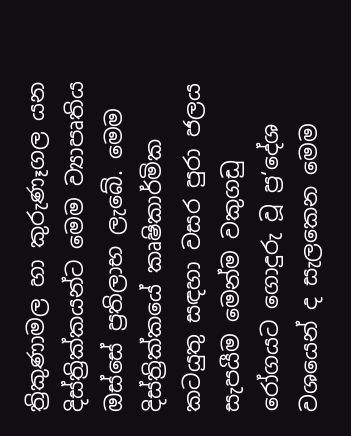ත්‍රිකුණාමල හා කුරුණෑගල යන දිස්ත්‍රික්කයන්ට මෙම ව්‍යාපෘතිය ඔස්සේ ප්‍රතිලාභ ලැබේ. මෙම දිස්ත්‍රික්කයේ කෘෂිකාර්මික කටයුතු සඳහා වසර පුරා ජලය සැපයීම මෙන්ම වකුගඩු රෝගයට ගොදුරු වූ ප්‍ර‘දේශ වශයෙන් ද සැලකෙන මෙම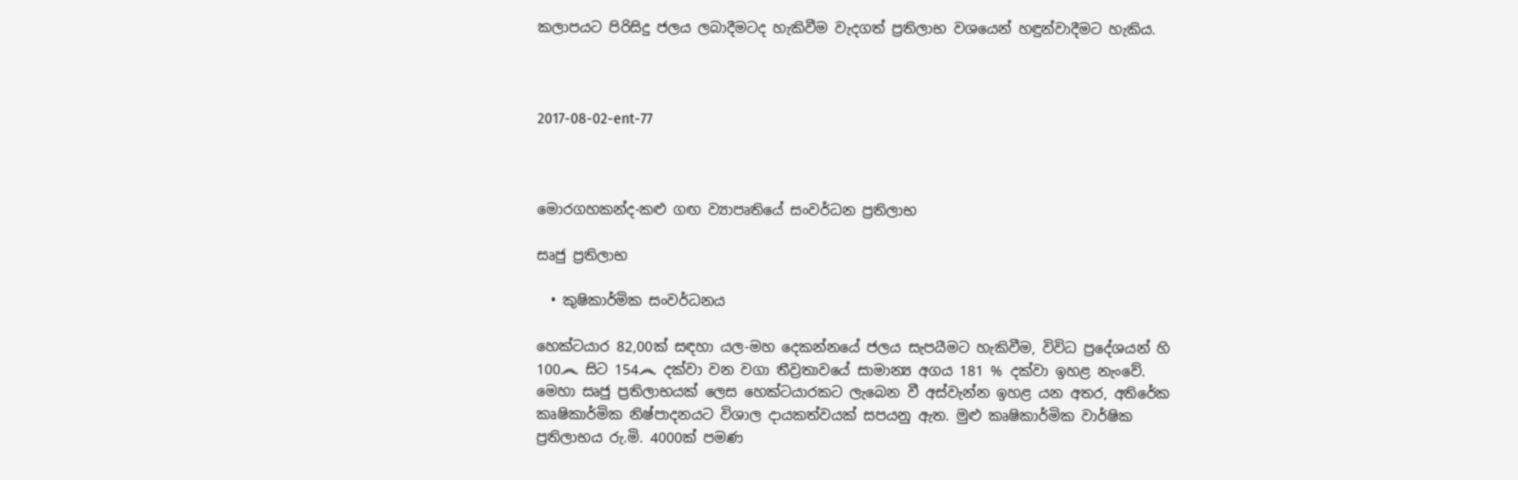කලාපයට පිරිසිදු ජලය ලබාදීමටද හැකිවීම වැදගත් ප්‍රතිලාභ වශයෙන් හඳුන්වාදීමට හැකිය.



2017-08-02-ent-77



මොරගහකන්ද-කළු ගඟ ව්‍යාපෘතියේ සංවර්ධන ප්‍රතිලාභ

සෘජු ප්‍රතිලාභ

  • කුෂිකාර්මික සංවර්ධනය

හෙක්ටයාර 82,00ක් සඳහා යල-මහ දෙකන්නයේ ජලය සැපයීමට හැකිවීම, විවිධ ප්‍රදේශයන් හි 100෴ සිට 154෴ දක්වා වන වගා තීව්‍රතාවයේ සාමාන්‍ය අගය 181 % දක්වා ඉහළ නැංවේ. මෙහා සෘජු ප්‍රතිලාභයක් ලෙස හෙක්ටයාරකට ලැබෙන වී අස්වැන්න ඉහළ යන අතර, අතිරේක කෘෂිකාර්මික නිෂ්පාදනයට විශාල දායකත්වයක් සපයනු ඇත. මුළු කෘෂිකාර්මික වාර්ෂික ප්‍රතිලාභය රු.මි. 4000ක් පමණ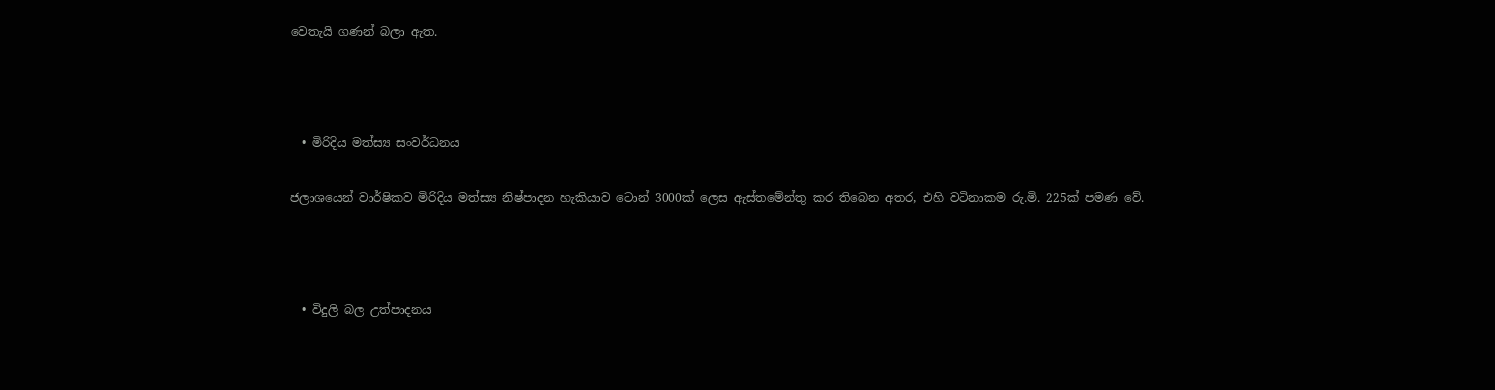වෙතැයි ගණන් බලා ඇත.



  • මිරිදිය මත්ස්‍ය සංවර්ධනය

ජලාශයෙන් වාර්ෂිකව මිරිදිය මත්ස්‍ය නිෂ්පාදන හැකියාව ටොන් 3000ක් ලෙස ඇස්තමේන්තු කර තිබෙන අතර, එහි වටිනාකම රු.මි. 225ක් පමණ වේ.



  • විදුලි බල උත්පාදනය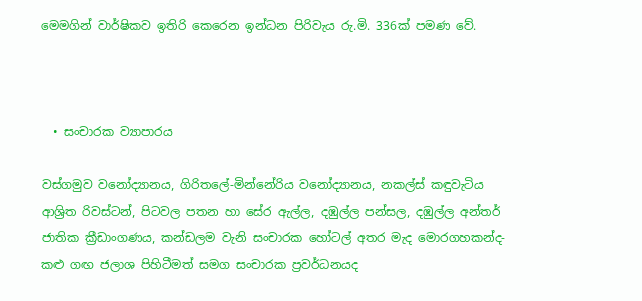මෙමගින් වාර්ෂිකව ඉතිරි කෙරෙන ඉන්ධන පිරිවැය රු.මි. 336ක් පමණ වේ.



  • සංචාරක ව්‍යාපාරය

වස්ගමුව වනෝද්‍යානය, ගිරිතලේ-මින්නේරිය වනෝද්‍යානය, නකල්ස් කඳුවැටිය ආශ්‍රිත රිවස්ටන්, පිටවල පතන හා සේර ඇල්ල, දඹුල්ල පන්සල, දඹුල්ල අන්තර් ජාතික ක්‍රීඩාංගණය, කන්ඩලම වැනි සංචාරක හෝටල් අතර මැද මොරගහකන්ද- කළු ගඟ ජලාශ පිහිටීමත් සමග සංචාරක ප්‍රවර්ධනයද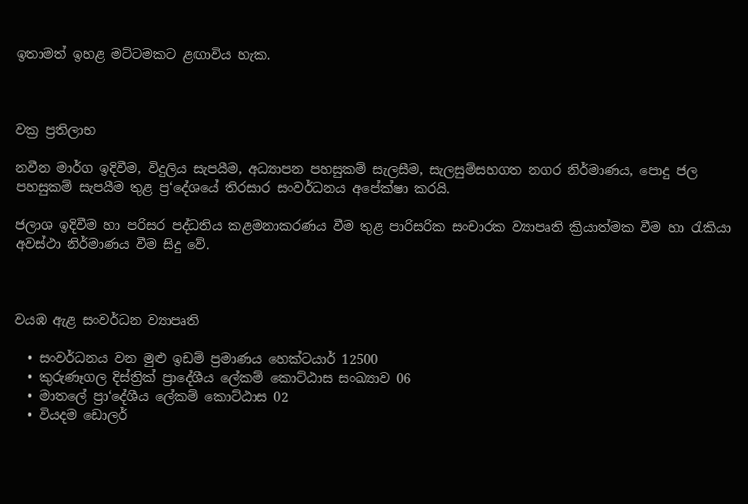ඉතාමත් ඉහළ මට්ටමකට ළඟාවිය හැක.



වක්‍ර ප්‍රතිලාභ

නවීන මාර්ග ඉදිවීම, විදුලිය සැපයීම, අධ්‍යාපන පහසුකම් සැලසීම, සැලසුම්සහගත නගර නිර්මාණය, පොදු ජල පහසුකම් සැපයීම තුළ ප්‍ර‘දේශයේ තිරසාර සංවර්ධනය අපේක්ෂා කරයි.

ජලාශ ඉදිවීම හා පරිසර පද්ධතිය කළමනාකරණය වීම තුළ පාරිසරික සංචාරක ව්‍යාපෘති ක්‍රියාත්මක වීම හා රැකියා අවස්ථා නිර්මාණය වීම සිදු වේ.



වයඹ ඇළ සංවර්ධන ව්‍යාපෘති

  • සංවර්ධනය වන මුළු ඉඩම් ප්‍රමාණය හෙක්ටයාර් 12500
  • කුරුණෑගල දිස්ත්‍රික් ප්‍රාදේශීය ලේකම් කොට්ඨාස සංඛ්‍යාව 06
  • මාතලේ ප්‍රා‘දේශීය ලේකම් කොට්ඨාස 02
  • වියදම ඩොලර්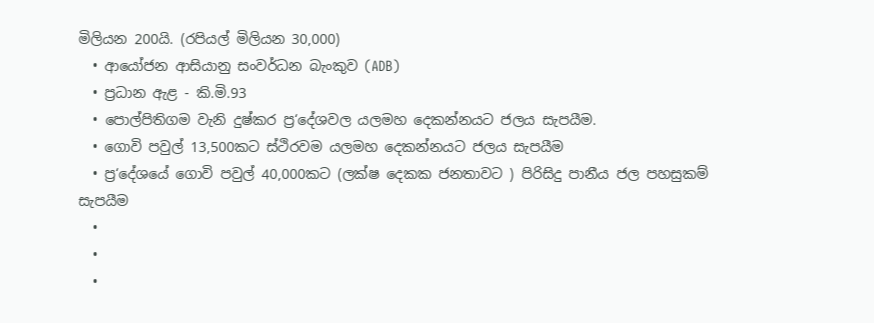මිලියන 200යි. (රපියල් මිලියන 30,000)
  • ආයෝජන ආසියානු සංවර්ධන බැංකුව (ADB)
  • ප්‍රධාන ඇළ - කි.මි.93
  • පොල්පිතිගම වැනි දුෂ්කර ප්‍ර‘දේශවල යලමහ දෙකන්නයට ජලය සැපයීම.
  • ගොවි පවුල් 13,500කට ස්ථිරවම යලමහ දෙකන්නයට ජලය සැපයීම
  • ප්‍ර‘දේශයේ ගොවි පවුල් 40,000කට (ලක්ෂ දෙකක ජනතාවට ) පිරිසිදු පානීය ජල පහසුකම් සැපයීම
  •
  •
  •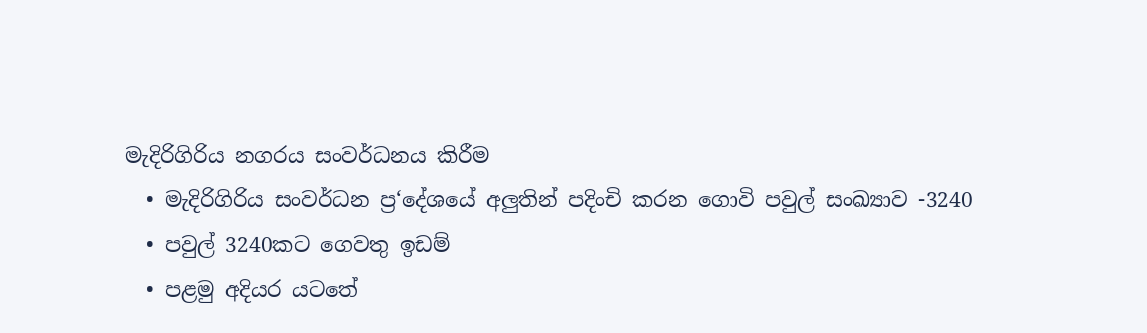මැදිරිගිරිය නගරය සංවර්ධනය කිරීම
  • මැදිරිගිරිය සංවර්ධන ප්‍ර‘දේශයේ අලුතින් පදිංචි කරන ගොවි පවුල් සංඛ්‍යාව -3240
  • පවුල් 3240කට ගෙවතු ඉඩම්
  • පළමු අදියර යටතේ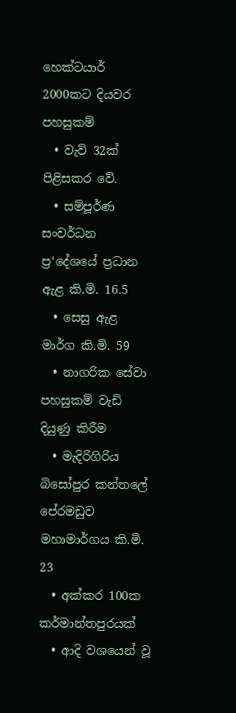හෙක්ටයාර් 2000කට දියවර පහසුකම්
  • වැව් 32ක් පිළිසකර වේ.
  • සම්පූර්ණ සංවර්ධන ප්‍ර‘දේශයේ ප්‍රධාන ඇළ කි.මි. 16.5
  • සෙසු ඇළ මාර්ග කි.මි. 59
  • නාගරික සේවා පහසුකම් වැඩි දියුණු කිරීම
  • මැදිරිගිරිය බිසෝපුර කන්තලේ පේරමඩුව මහාමාර්ගය කි.මි. 23
  • අක්කර 100ක කර්මාන්තපුරයක්
  • ආදි වශයෙන් වූ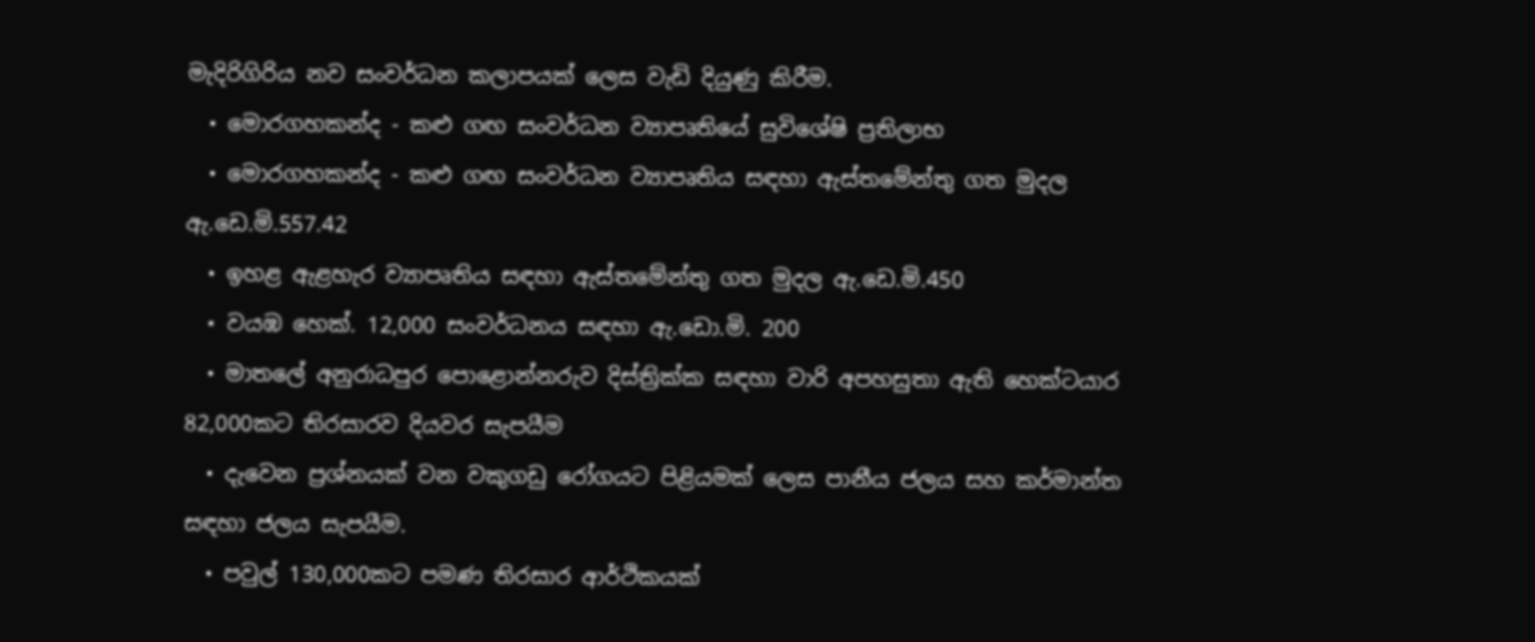මැදිරිගිරිය නව සංවර්ධන කලාපයක් ලෙස වැඩි දියුණු කිරීම.
  • මොරගහකන්ද - කළු ගඟ සංවර්ධන ව්‍යාපෘතියේ සුවිශේෂි ප්‍රතිලාභ
  • මොරගහකන්ද - කළු ගඟ සංවර්ධන ව්‍යාපෘතිය සඳහා ඇස්තමේන්තු ගත මුදල ඇ.ඩෙ.මි.557.42
  • ඉහළ ඇළහැර ව්‍යාපෘතිය සඳහා ඇස්තමේන්තු ගත මුදල ඇ.ඩෙ.මි.450
  • වයඹ හෙක්. 12,000 සංවර්ධනය සඳහා ඇ.ඩො.මි. 200
  • මාතලේ අනුරාධපුර පොළොන්නරුව දිස්ත්‍රික්ක සඳහා වාරි අපහසුතා ඇති හෙක්ටයාර 82,000කට තිරසාරව දියවර සැපයීම
  • දැවෙන ප්‍රශ්නයක් වන වකුගඩු රෝගයට පිළියමක් ලෙස පානීය ජලය සහ කර්මාන්ත සඳහා ජලය සැපයීම.
  • පවුල් 130,000කට පමණ තිරසාර ආර්ථිකයක්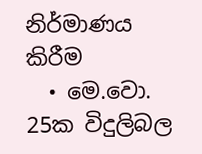නිර්මාණය කිරීම
  • මෙ.වො. 25ක විදුලිබල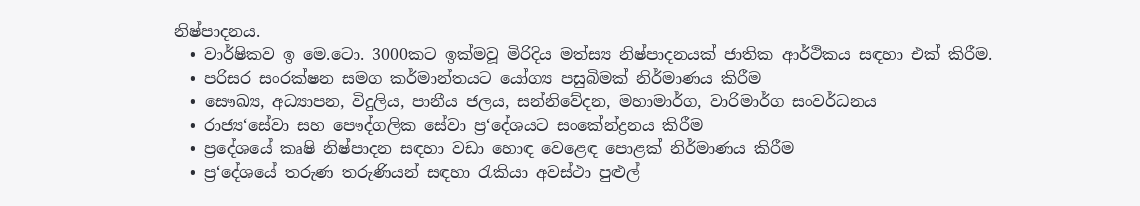නිෂ්පාදනය.
  • වාර්ෂිකව ඉ මෙ.ටො. 3000කට ඉක්මවූ මිරිදිය මත්ස්‍ය නිෂ්පාදනයක් ජාතික ආර්ථිකය සඳහා එක් කිරීම.
  • පරිසර සංරක්ෂන සමග කර්මාන්තයට යෝග්‍ය පසුබිමක් නිර්මාණය කිරීම
  • සෞඛ්‍ය, අධ්‍යාපන, විදුලිය, පානීය ජලය, සන්නිවේදන, මහාමාර්ග, වාරිමාර්ග සංවර්ධනය
  • රාජ්‍ය‘සේවා සහ පෞද්ගලික සේවා ප්‍ර‘දේශයට සංකේන්ද්‍රනය කිරීම
  • ප්‍රදේශයේ කෘෂි නිෂ්පාදන සඳහා වඩා හොඳ වෙළෙඳ පොළක් නිර්මාණය කිරීම
  • ප්‍ර‘දේශයේ තරුණ තරුණියන් සඳහා රැකියා අවස්ථා පුළුල්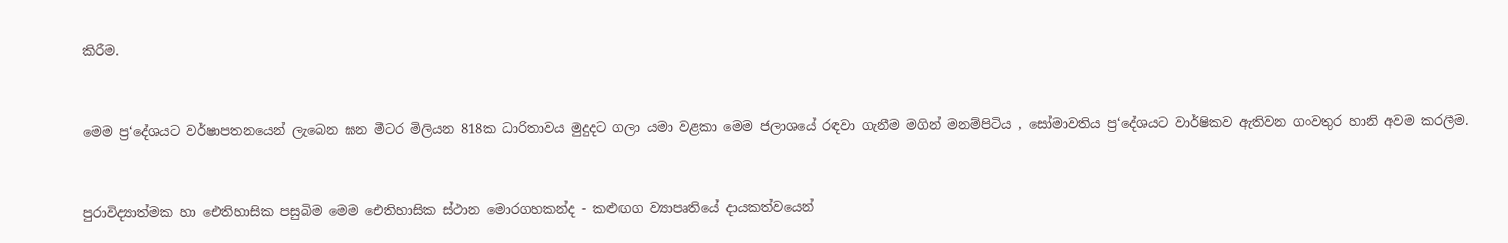කිරීම.



මෙම ප්‍ර‘දේශයට වර්ෂාපතනයෙන් ලැබෙන ඝන මීටර මිලියන 818ක ධාරිතාවය මුදුදට ගලා යමා වළකා මෙම ජලාශයේ රඳවා ගැනීම මගින් මනම්පිටිය , සෝමාවතිය ප්‍ර‘දේශයට වාර්ෂිකව ඇතිවන ගංවතුර හානි අවම කරලීම.



පුරාවිද්‍යාත්මක හා ඓතිහාසික පසුබිම මෙම ඓතිහාසික ස්ථාන මොරගහකන්ද - කළුඟග ව්‍යාපෘතියේ දායකත්වයෙන්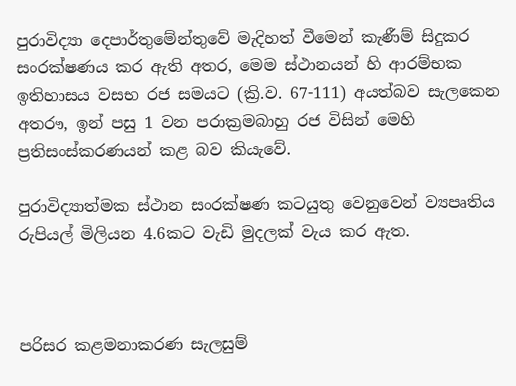පුරාවිද්‍යා දෙපාර්තුමේන්තුවේ මැදිහත් වීමෙන් කැණීම් සිදුකර සංරක්ෂණය කර ඇති අතර, මෙම ස්ථානයන් හි ආරම්භක ඉතිහාසය වසභ රජ සමයට (ක්‍රි.ව. 67-111) අයත්බව සැලකෙන අතරෟ, ඉන් පසු 1 වන පරාක්‍රමබාහු රජ විසින් මෙහි ප්‍රතිසංස්කරණයන් කළ බව කියැවේ.

පුරාවිද්‍යාත්මක ස්ථාන සංරක්ෂණ කටයුතු වෙනුවෙන් ව්‍යපෘතිය රුපියල් මිලියන 4.6කට වැඩි මුදලක් වැය කර ඇත.



පරිසර කළමනාකරණ සැලසුම්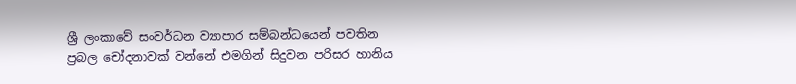ශ්‍රී ලංකාවේ සංවර්ධන ව්‍යාපාර සම්බන්ධයෙන් පවතින ප්‍රබල චෝදනාවක් වන්නේ එමගින් සිදුවන පරිසර හානිය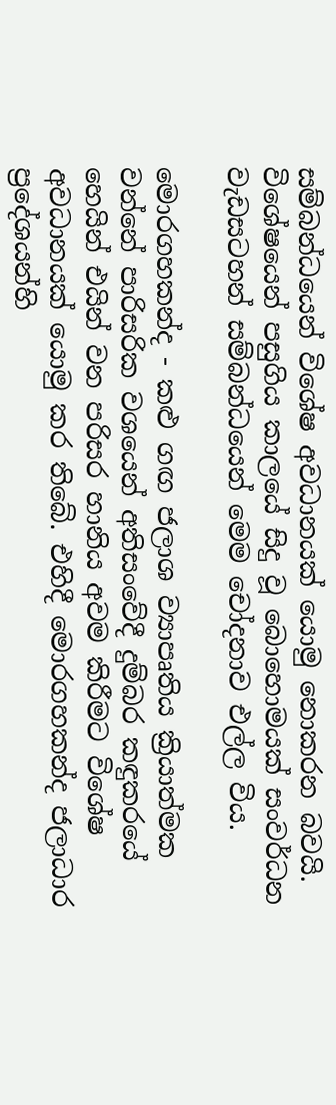සම්බන්ධයෙන් විශේෂ අවධානයක් යොමු නොකරන බවයි. විශේෂයෙන් පසුගිය කාලයේ සිදු වූ බොහොමයක් සංවර්ධන වැඩසටහන් සම්බන්ධයෙන් මෙම චෝදනාව එල්ල විය.

මොරගහකන්ද - කළු ගඟ ජලාශ ව්‍යාපෘතිය ක්‍රියාත්මක වන්නේ පාරිසරික වශයෙන් අතිසංවේදී දුම්බර කඳුකරයේ හෙයින් එයින් වන පරිසර හානිය අවම කිරීමට විශේෂ අවධානයක් යොමු කර තිබේ. එහිදී මොරගහකන්ද ජලාධාර ප්‍රදේශයන්හි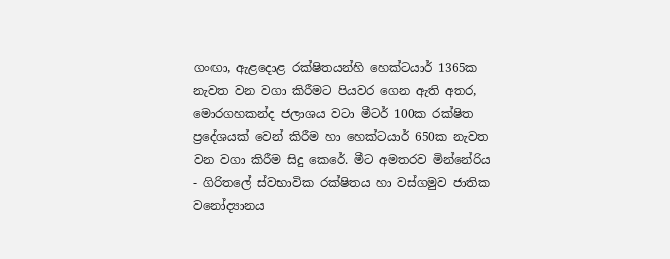ගංඟා, ඇළදොළ රක්ෂිතයන්හි හෙක්ටයාර් 1365ක නැවත වන වගා කිරීමට පියවර ගෙන ඇති අතර, මොරගහකන්ද ජලාශය වටා මීටර් 100ක රක්ෂිත ප්‍රදේශයක් වෙන් කිරීම හා හෙක්ටයාර් 650ක නැවත වන වගා කිරීම සිදු කෙරේ. මීට අමතරව මින්නේරිය - ගිරිතලේ ස්වභාවික රක්ෂිතය හා වස්ගමුව ජාතික වනෝද්‍යානය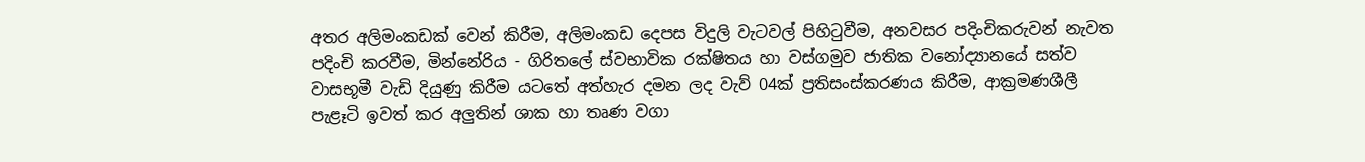අතර අලිමංකඩක් වෙන් කිරීම, අලිමංකඩ දෙපස විදුලි වැටවල් පිහිටුවීම, අනවසර පදිංචිකරුවන් නැවත පදිංචි කරවීම, මින්නේරිය - ගිරිතලේ ස්වභාවික රක්ෂිතය හා වස්ගමුව ජාතික වනෝද්‍යානයේ සත්ව වාසභූමී වැඩි දියුණු කිරීම යටතේ අත්හැර දමන ලද වැව් 04ක් ප්‍රතිසංස්කරණය කිරීම, ආක්‍රමණශීලී පැළෑටි ඉවත් කර අලුතින් ශාක හා තෘණ වගා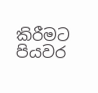කිරීමට පියවර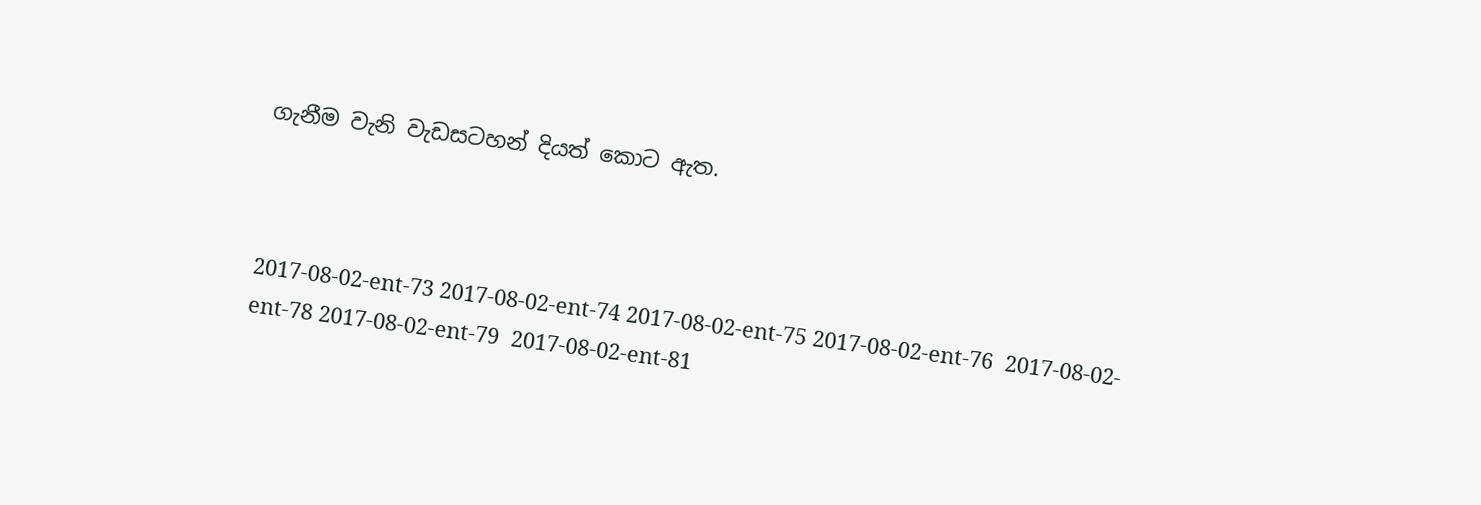ගැනීම වැනි වැඩසටහන් දියත් කොට ඇත.



2017-08-02-ent-73 2017-08-02-ent-74 2017-08-02-ent-75 2017-08-02-ent-76  2017-08-02-ent-78 2017-08-02-ent-79  2017-08-02-ent-81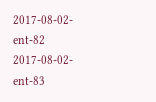2017-08-02-ent-82 2017-08-02-ent-83